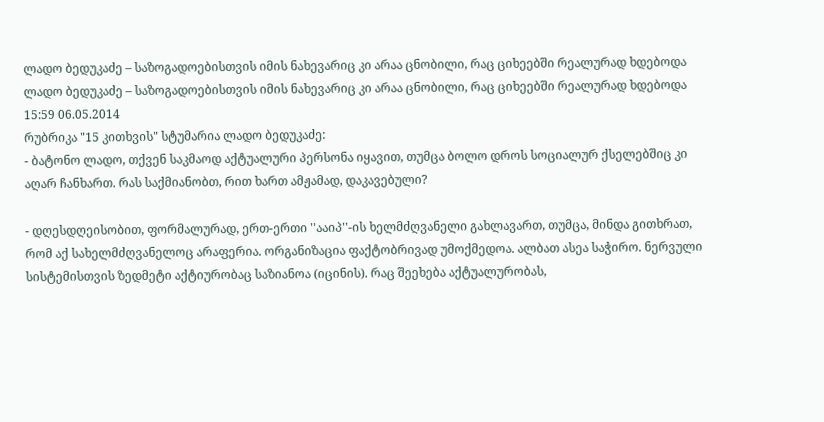ლადო ბედუკაძე – საზოგადოებისთვის იმის ნახევარიც კი არაა ცნობილი, რაც ციხეებში რეალურად ხდებოდა
ლადო ბედუკაძე – საზოგადოებისთვის იმის ნახევარიც კი არაა ცნობილი, რაც ციხეებში რეალურად ხდებოდა
15:59 06.05.2014
რუბრიკა "15 კითხვის" სტუმარია ლადო ბედუკაძე:
- ბატონო ლადო, თქვენ საკმაოდ აქტუალური პერსონა იყავით, თუმცა ბოლო დროს სოციალურ ქსელებშიც კი აღარ ჩანხართ. რას საქმიანობთ, რით ხართ ამჟამად, დაკავებული?

- დღესდღეისობით, ფორმალურად, ერთ-ერთი ''ააიპ''-ის ხელმძღვანელი გახლავართ, თუმცა, მინდა გითხრათ, რომ აქ სახელმძღვანელოც არაფერია. ორგანიზაცია ფაქტობრივად უმოქმედოა. ალბათ ასეა საჭირო. ნერვული სისტემისთვის ზედმეტი აქტიურობაც საზიანოა (იცინის). რაც შეეხება აქტუალურობას,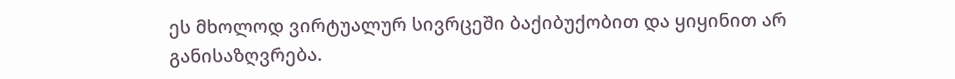ეს მხოლოდ ვირტუალურ სივრცეში ბაქიბუქობით და ყიყინით არ განისაზღვრება.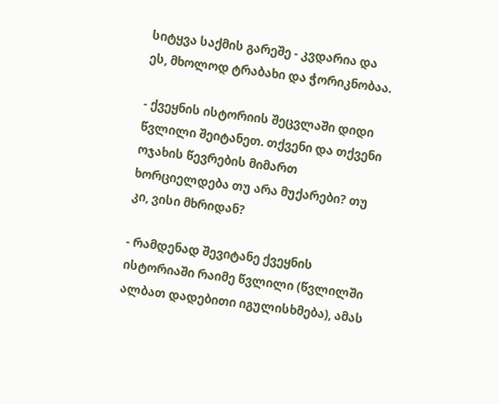სიტყვა საქმის გარეშე - კვდარია და ეს, მხოლოდ ტრაბახი და ჭორიკნობაა.

- ქვეყნის ისტორიის შეცვლაში დიდი წვლილი შეიტანეთ. თქვენი და თქვენი ოჯახის წევრების მიმართ ხორციელდება თუ არა მუქარები? თუ კი, ვისი მხრიდან?

- რამდენად შევიტანე ქვეყნის ისტორიაში რაიმე წვლილი (წვლილში ალბათ დადებითი იგულისხმება), ამას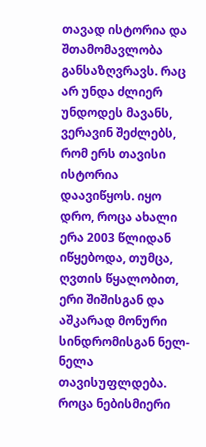თავად ისტორია და შთამომავლობა განსაზღვრავს. რაც არ უნდა ძლიერ უნდოდეს მავანს, ვერავინ შეძლებს, რომ ერს თავისი ისტორია დაავიწყოს. იყო დრო, როცა ახალი ერა 2003 წლიდან იწყებოდა, თუმცა, ღვთის წყალობით, ერი შიშისგან და აშკარად მონური სინდრომისგან ნელ- ნელა თავისუფლდება. როცა ნებისმიერი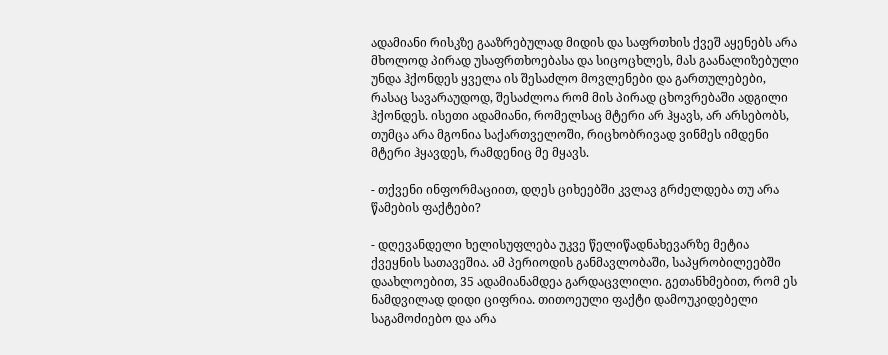ადამიანი რისკზე გააზრებულად მიდის და საფრთხის ქვეშ აყენებს არა მხოლოდ პირად უსაფრთხოებასა და სიცოცხლეს, მას გაანალიზებული უნდა ჰქონდეს ყველა ის შესაძლო მოვლენები და გართულებები, რასაც სავარაუდოდ, შესაძლოა რომ მის პირად ცხოვრებაში ადგილი ჰქონდეს. ისეთი ადამიანი, რომელსაც მტერი არ ჰყავს, არ არსებობს, თუმცა არა მგონია საქართველოში, რიცხობრივად ვინმეს იმდენი მტერი ჰყავდეს, რამდენიც მე მყავს.

- თქვენი ინფორმაციით, დღეს ციხეებში კვლავ გრძელდება თუ არა წამების ფაქტები?

- დღევანდელი ხელისუფლება უკვე წელიწადნახევარზე მეტია ქვეყნის სათავეშია. ამ პერიოდის განმავლობაში, საპყრობილეებში დაახლოებით, 35 ადამიანამდეა გარდაცვლილი. გეთანხმებით, რომ ეს ნამდვილად დიდი ციფრია. თითოეული ფაქტი დამოუკიდებელი საგამოძიებო და არა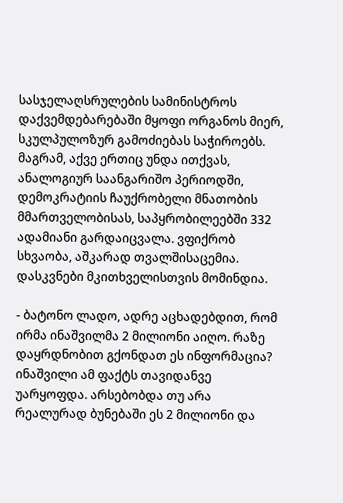სასჯელაღსრულების სამინისტროს დაქვემდებარებაში მყოფი ორგანოს მიერ, სკულპულოზურ გამოძიებას საჭიროებს. მაგრამ, აქვე ერთიც უნდა ითქვას, ანალოგიურ საანგარიშო პერიოდში, დემოკრატიის ჩაუქრობელი მნათობის მმართველობისას, საპყრობილეებში 332 ადამიანი გარდაიცვალა. ვფიქრობ სხვაობა, აშკარად თვალშისაცემია. დასკვნები მკითხველისთვის მომინდია.

- ბატონო ლადო, ადრე აცხადებდით, რომ ირმა ინაშვილმა 2 მილიონი აიღო. რაზე დაყრდნობით გქონდათ ეს ინფორმაცია? ინაშვილი ამ ფაქტს თავიდანვე უარყოფდა. არსებობდა თუ არა რეალურად ბუნებაში ეს 2 მილიონი და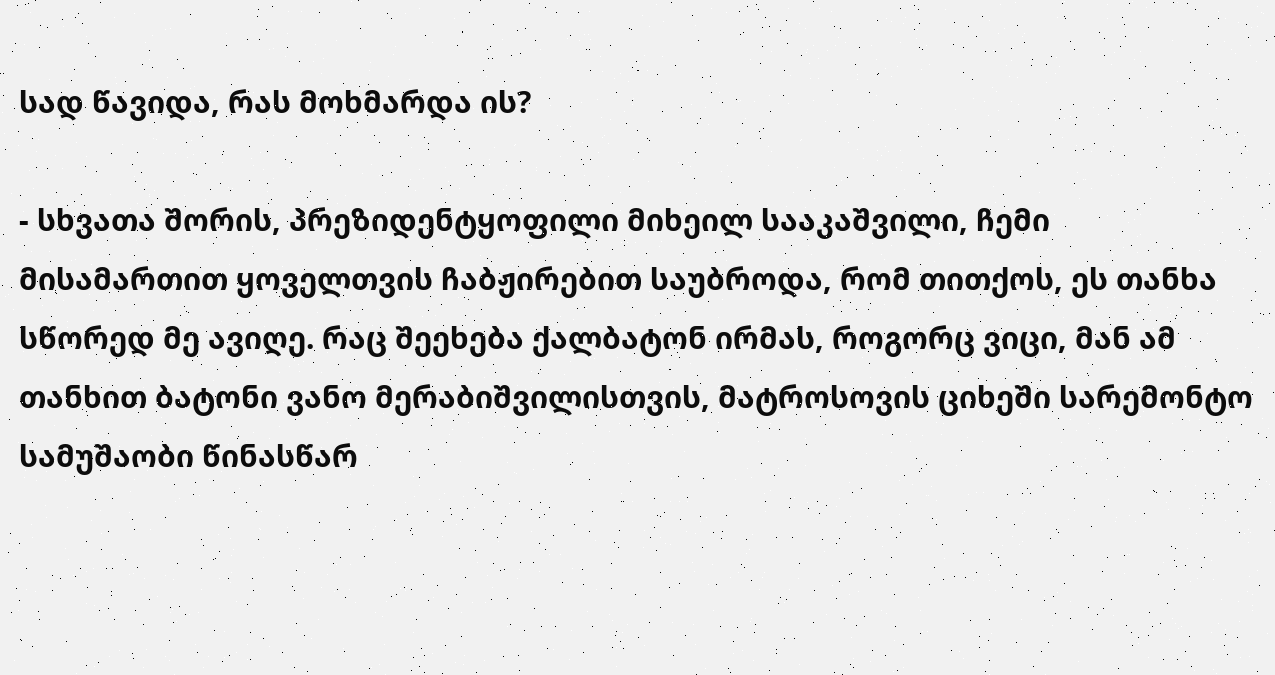სად წავიდა, რას მოხმარდა ის?

- სხვათა შორის, პრეზიდენტყოფილი მიხეილ სააკაშვილი, ჩემი მისამართით ყოველთვის ჩაბჟირებით საუბროდა, რომ თითქოს, ეს თანხა სწორედ მე ავიღე. რაც შეეხება ქალბატონ ირმას, როგორც ვიცი, მან ამ თანხით ბატონი ვანო მერაბიშვილისთვის, მატროსოვის ციხეში სარემონტო სამუშაობი წინასწარ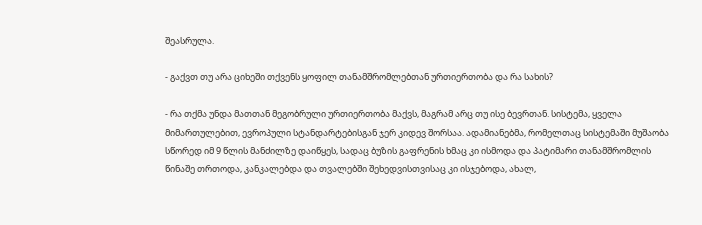შეასრულა.

- გაქვთ თუ არა ციხეში თქვენს ყოფილ თანამშრომლებთან ურთიერთობა და რა სახის?

- რა თქმა უნდა მათთან მეგობრული ურთიერთობა მაქვს, მაგრამ არც თუ ისე ბევრთან. სისტემა, ყველა მიმართულებით, ევროპული სტანდარტებისგან ჯერ კიდევ შორსაა. ადამიანებმა, რომელთაც სისტემაში მუშაობა სწორედ იმ 9 წლის მანძილზე დაიწყეს, სადაც ბუზის გაფრენის ხმაც კი ისმოდა და პატიმარი თანამშრომლის წინაშე თრთოდა, კანკალებდა და თვალებში შეხედვისთვისაც კი ისჯებოდა, ახალ,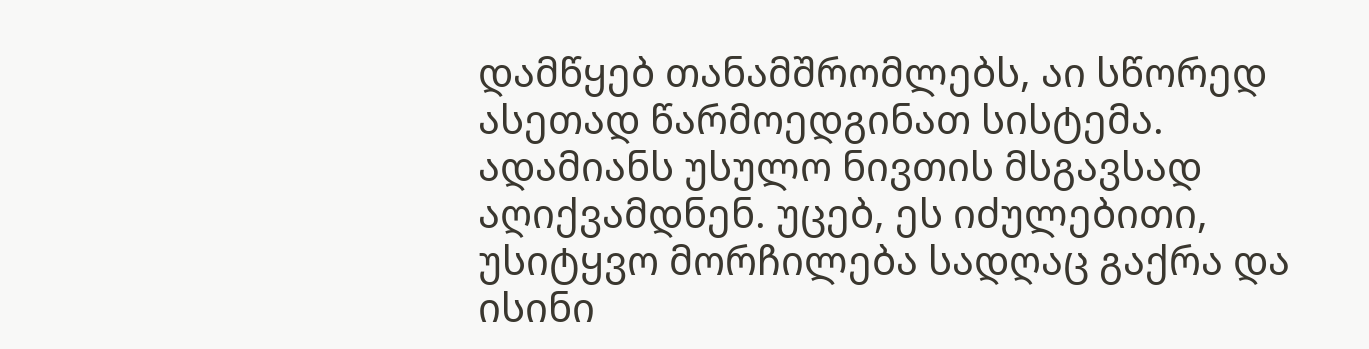დამწყებ თანამშრომლებს, აი სწორედ ასეთად წარმოედგინათ სისტემა. ადამიანს უსულო ნივთის მსგავსად აღიქვამდნენ. უცებ, ეს იძულებითი, უსიტყვო მორჩილება სადღაც გაქრა და ისინი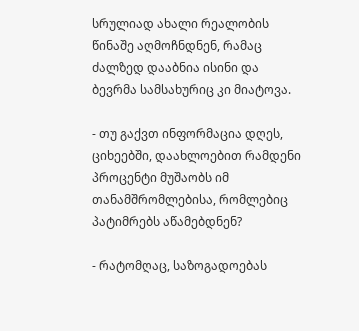სრულიად ახალი რეალობის წინაშე აღმოჩნდნენ, რამაც ძალზედ დააბნია ისინი და ბევრმა სამსახურიც კი მიატოვა.

- თუ გაქვთ ინფორმაცია დღეს, ციხეებში, დაახლოებით რამდენი პროცენტი მუშაობს იმ თანამშრომლებისა, რომლებიც პატიმრებს აწამებდნენ?

- რატომღაც, საზოგადოებას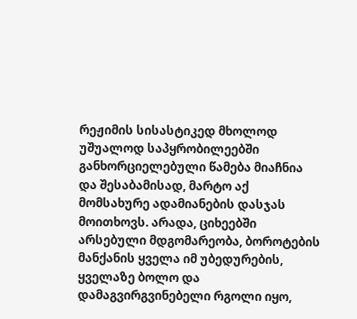რეჟიმის სისასტიკედ მხოლოდ უშუალოდ საპყრობილეებში განხორციელებული წამება მიაჩნია და შესაბამისად, მარტო აქ მომსახურე ადამიანების დასჯას მოითხოვს. არადა, ციხეებში არსებული მდგომარეობა, ბოროტების მანქანის ყველა იმ უბედურების, ყველაზე ბოლო და დამაგვირგვინებელი რგოლი იყო,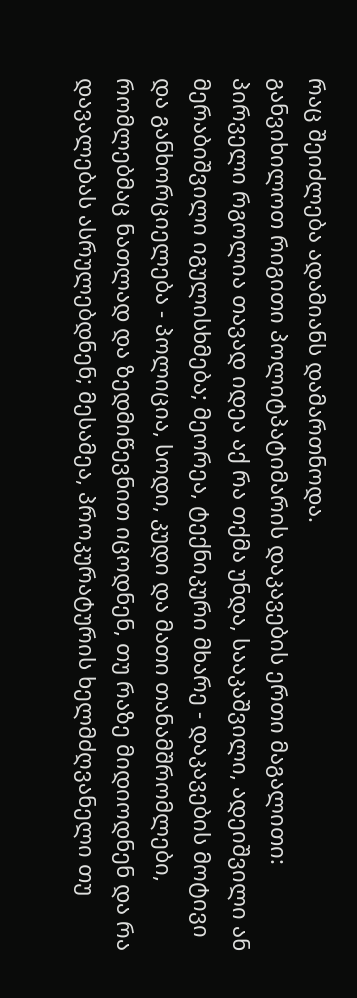რაც შეიძლება ადამიანს დამართნოდა.
განვიხილოთ რიგითი პოლიტპატიმარის დაკავების ერთი მაგალითი: პირველი რგოლია თავად იდეა აქ რა თქმა უნდა, სააკაშვილი, ადეიშვილი ან მერაბიშვილი იგულისხმება; მეორეა, ტექნიკური მხარე - დაკავების მოტივი და განხორციელება - პოლიცია, სოდი, კუდი და მათი თანამშრომლები, რომლებმაც ნათლად და ზედმიწევნით იცოდნენ, თუ რაზე მიდიოდნენ და რა დავალებას ასრულებდნენ; მესამეა, პროკურატურის ხელმძღვანელი თუ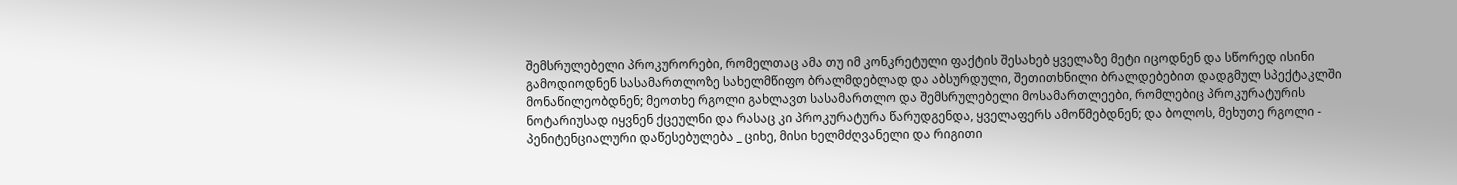შემსრულებელი პროკურორები, რომელთაც ამა თუ იმ კონკრეტული ფაქტის შესახებ ყველაზე მეტი იცოდნენ და სწორედ ისინი გამოდიოდნენ სასამართლოზე სახელმწიფო ბრალმდებლად და აბსურდული, შეთითხნილი ბრალდებებით დადგმულ სპექტაკლში მონაწილეობდნენ; მეოთხე რგოლი გახლავთ სასამართლო და შემსრულებელი მოსამართლეები, რომლებიც პროკურატურის ნოტარიუსად იყვნენ ქცეულნი და რასაც კი პროკურატურა წარუდგენდა, ყველაფერს ამოწმებდნენ; და ბოლოს, მეხუთე რგოლი - პენიტენციალური დაწესებულება _ ციხე, მისი ხელმძღვანელი და რიგითი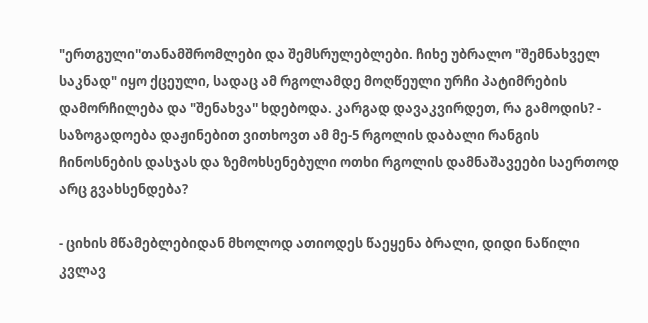"ერთგული''თანამშრომლები და შემსრულებლები. ჩიხე უბრალო "შემნახველ საკნად" იყო ქცეული, სადაც ამ რგოლამდე მოღწეული ურჩი პატიმრების დამორჩილება და "შენახვა'' ხდებოდა. კარგად დავაკვირდეთ, რა გამოდის? - საზოგადოება დაჟინებით ვითხოვთ ამ მე-5 რგოლის დაბალი რანგის ჩინოსნების დასჯას და ზემოხსენებული ოთხი რგოლის დამნაშავეები საერთოდ არც გვახსენდება?

- ციხის მწამებლებიდან მხოლოდ ათიოდეს წაეყენა ბრალი, დიდი ნაწილი კვლავ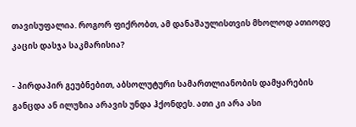თავისუფალია. როგორ ფიქრობთ, ამ დანაშაულისთვის მხოლოდ ათიოდე კაცის დასჯა საკმარისია?

- პირდაპირ გეუბნებით, აბსოლუტური სამართლიანობის დამყარების განცდა ან ილუზია არავის უნდა ჰქონდეს. ათი კი არა ასი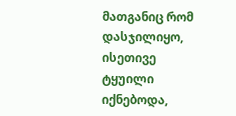მათგანიც რომ დასჯილიყო, ისეთივე ტყუილი იქნებოდა,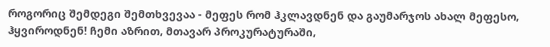როგორიც შემდეგი შემთხვევაა - მეფეს რომ ჰკლავდნენ და გაუმარჯოს ახალ მეფესო, ჰყვიროდნენ! ჩემი აზრით, მთავარ პროკურატურაში,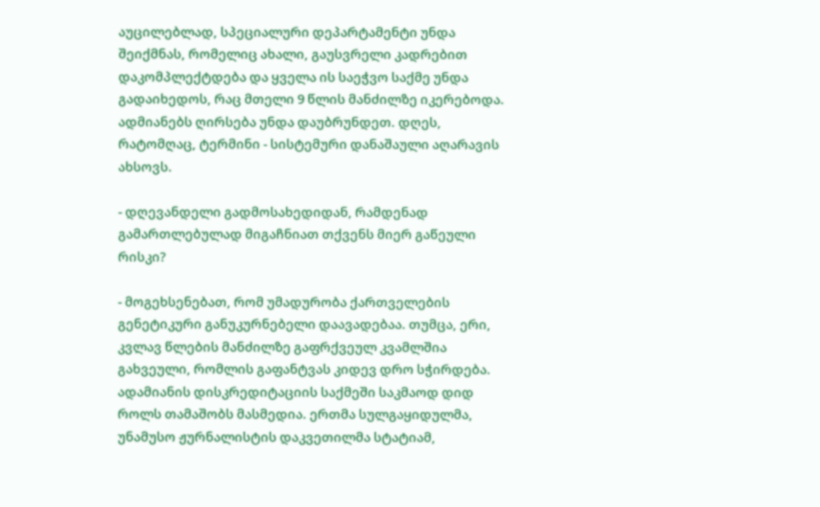აუცილებლად, სპეციალური დეპარტამენტი უნდა შეიქმნას, რომელიც ახალი, გაუსვრელი კადრებით დაკომპლექტდება და ყველა ის საეჭვო საქმე უნდა გადაიხედოს, რაც მთელი 9 წლის მანძილზე იკერებოდა. ადმიანებს ღირსება უნდა დაუბრუნდეთ. დღეს, რატომღაც, ტერმინი - სისტემური დანაშაული აღარავის ახსოვს.

- დღევანდელი გადმოსახედიდან, რამდენად გამართლებულად მიგაჩნიათ თქვენს მიერ გაწეული რისკი?

- მოგეხსენებათ, რომ უმადურობა ქართველების გენეტიკური განუკურნებელი დაავადებაა. თუმცა, ერი, კვლავ წლების მანძილზე გაფრქვეულ კვამლშია გახვეული, რომლის გაფანტვას კიდევ დრო სჭირდება. ადამიანის დისკრედიტაციის საქმეში საკმაოდ დიდ როლს თამაშობს მასმედია. ერთმა სულგაყიდულმა, უნამუსო ჟურნალისტის დაკვეთილმა სტატიამ,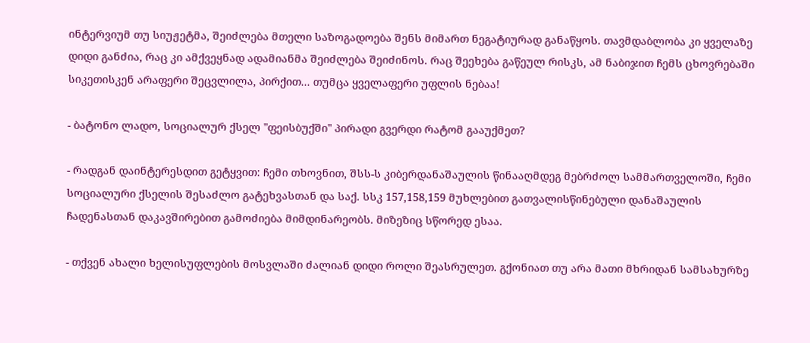ინტერვიუმ თუ სიუჟეტმა, შეიძლება მთელი საზოგადოება შენს მიმართ ნეგატიურად განაწყოს. თავმდაბლობა კი ყველაზე დიდი განძია, რაც კი ამქვეყნად ადამიანმა შეიძლება შეიძინოს. რაც შეეხება გაწეულ რისკს, ამ ნაბიჯით ჩემს ცხოვრებაში სიკეთისკენ არაფერი შეცვლილა, პირქით... თუმცა ყველაფერი უფლის ნებაა!

- ბატონო ლადო, სოციალურ ქსელ ''ფეისბუქში'' პირადი გვერდი რატომ გააუქმეთ?

- რადგან დაინტერესდით გეტყვით: ჩემი თხოვნით, შსს-ს კიბერდანაშაულის წინააღმდეგ მებრძოლ სამმართველოში, ჩემი სოციალური ქსელის შესაძლო გატეხვასთან და საქ. სსკ 157,158,159 მუხლებით გათვალისწინებული დანაშაულის ჩადენასთან დაკავშირებით გამოძიება მიმდინარეობს. მიზეზიც სწორედ ესაა.

- თქვენ ახალი ხელისუფლების მოსვლაში ძალიან დიდი როლი შეასრულეთ. გქონიათ თუ არა მათი მხრიდან სამსახურზე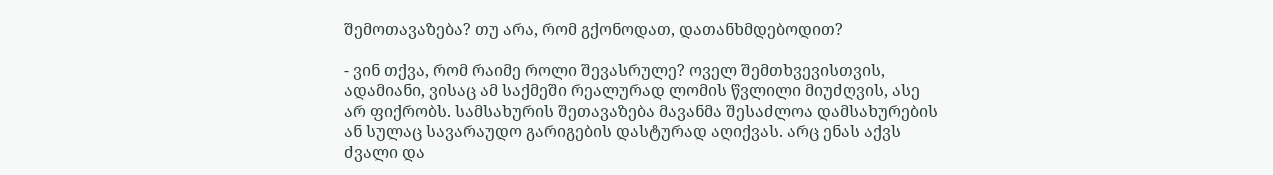შემოთავაზება? თუ არა, რომ გქონოდათ, დათანხმდებოდით?

- ვინ თქვა, რომ რაიმე როლი შევასრულე? ოველ შემთხვევისთვის, ადამიანი, ვისაც ამ საქმეში რეალურად ლომის წვლილი მიუძღვის, ასე არ ფიქრობს. სამსახურის შეთავაზება მავანმა შესაძლოა დამსახურების ან სულაც სავარაუდო გარიგების დასტურად აღიქვას. არც ენას აქვს ძვალი და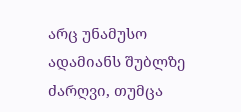არც უნამუსო ადამიანს შუბლზე ძარღვი, თუმცა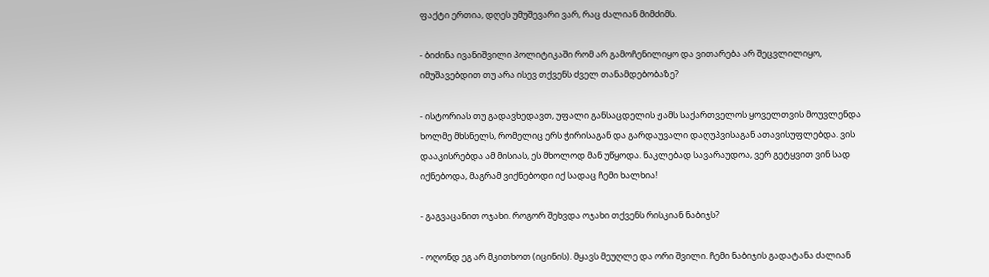ფაქტი ერთია, დღეს უმუშევარი ვარ, რაც ძალიან მიმძიმს.

- ბიძინა ივანიშვილი პოლიტიკაში რომ არ გამოჩენილიყო და ვითარება არ შეცვლილიყო, იმუშავებდით თუ არა ისევ თქვენს ძველ თანამდებობაზე?

- ისტორიას თუ გადავხედავთ, უფალი განსაცდელის ჟამს საქართველოს ყოველთვის მოუვლენდა ხოლმე მხსნელს, რომელიც ერს ჭირისაგან და გარდაუვალი დაღუპვისაგან ათავისუფლებდა. ვის დააკისრებდა ამ მისიას, ეს მხოლოდ მან უწყოდა. ნაკლებად სავარაუდოა, ვერ გეტყვით ვინ სად იქნებოდა, მაგრამ ვიქნებოდი იქ სადაც ჩემი ხალხია!

- გაგვაცანით ოჯახი. როგორ შეხვდა ოჯახი თქვენს რისკიან ნაბიჯს?

- ოღონდ ეგ არ მკითხოთ (იცინის). მყავს მეუღლე და ორი შვილი. ჩემი ნაბიჯის გადატანა ძალიან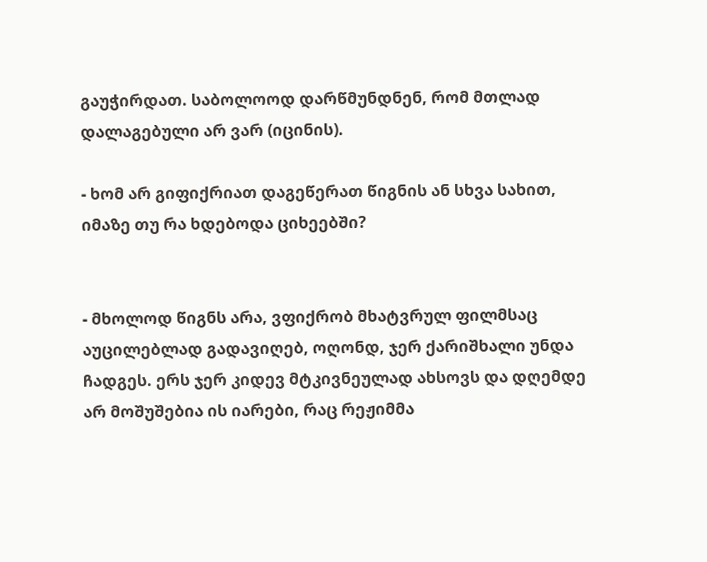გაუჭირდათ. საბოლოოდ დარწმუნდნენ, რომ მთლად დალაგებული არ ვარ (იცინის).

- ხომ არ გიფიქრიათ დაგეწერათ წიგნის ან სხვა სახით, იმაზე თუ რა ხდებოდა ციხეებში?


- მხოლოდ წიგნს არა, ვფიქრობ მხატვრულ ფილმსაც აუცილებლად გადავიღებ, ოღონდ, ჯერ ქარიშხალი უნდა ჩადგეს. ერს ჯერ კიდევ მტკივნეულად ახსოვს და დღემდე არ მოშუშებია ის იარები, რაც რეჟიმმა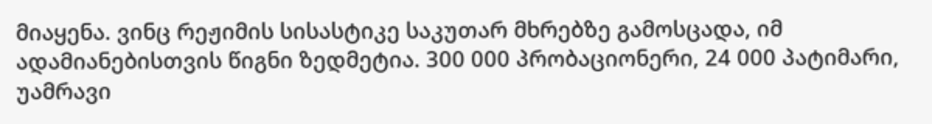მიაყენა. ვინც რეჟიმის სისასტიკე საკუთარ მხრებზე გამოსცადა, იმ ადამიანებისთვის წიგნი ზედმეტია. 300 000 პრობაციონერი, 24 000 პატიმარი, უამრავი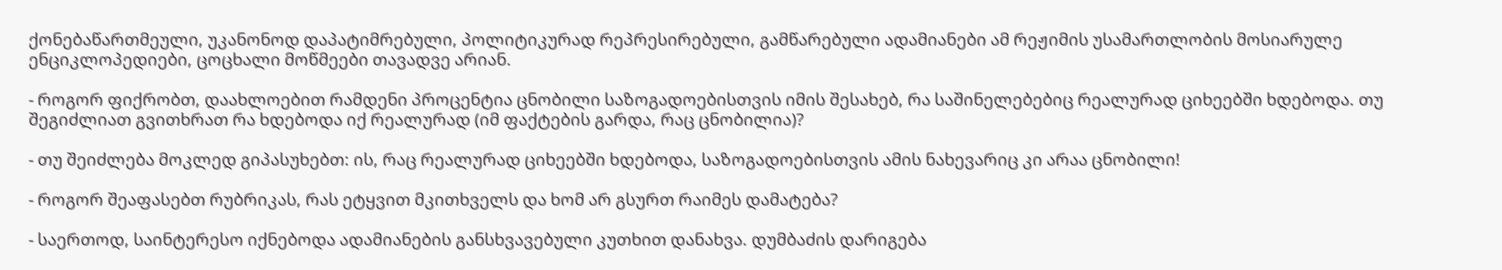ქონებაწართმეული, უკანონოდ დაპატიმრებული, პოლიტიკურად რეპრესირებული, გამწარებული ადამიანები ამ რეჟიმის უსამართლობის მოსიარულე ენციკლოპედიები, ცოცხალი მოწმეები თავადვე არიან.

- როგორ ფიქრობთ, დაახლოებით რამდენი პროცენტია ცნობილი საზოგადოებისთვის იმის შესახებ, რა საშინელებებიც რეალურად ციხეებში ხდებოდა. თუ შეგიძლიათ გვითხრათ რა ხდებოდა იქ რეალურად (იმ ფაქტების გარდა, რაც ცნობილია)?

- თუ შეიძლება მოკლედ გიპასუხებთ: ის, რაც რეალურად ციხეებში ხდებოდა, საზოგადოებისთვის ამის ნახევარიც კი არაა ცნობილი!

- როგორ შეაფასებთ რუბრიკას, რას ეტყვით მკითხველს და ხომ არ გსურთ რაიმეს დამატება?

- საერთოდ, საინტერესო იქნებოდა ადამიანების განსხვავებული კუთხით დანახვა. დუმბაძის დარიგება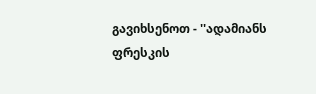გავიხსენოთ - ''ადამიანს ფრესკის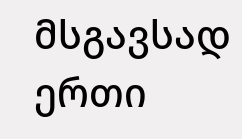მსგავსად ერთი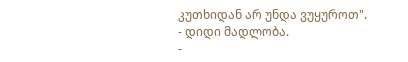კუთხიდან არ უნდა ვუყუროთ".
- დიდი მადლობა.
-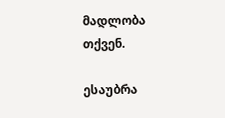მადლობა თქვენ.

ესაუბრა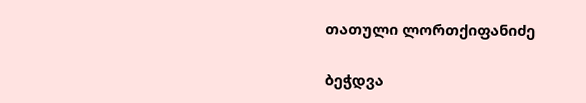თათული ლორთქიფანიძე

ბეჭდვა